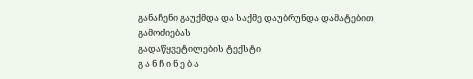განაჩენი გაუქმდა და საქმე დაუბრუნდა დამატებით გამოძიებას
გადაწყვეტილების ტექსტი
გ ა ნ ჩ ი ნ ე ბ ა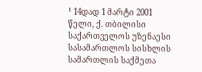¹ 14დად 1 მარტი 2001 წელი, ქ. თბილისი
საქართველოს უზენაესი სასამართლოს სისხლის სამართლის საქმეთა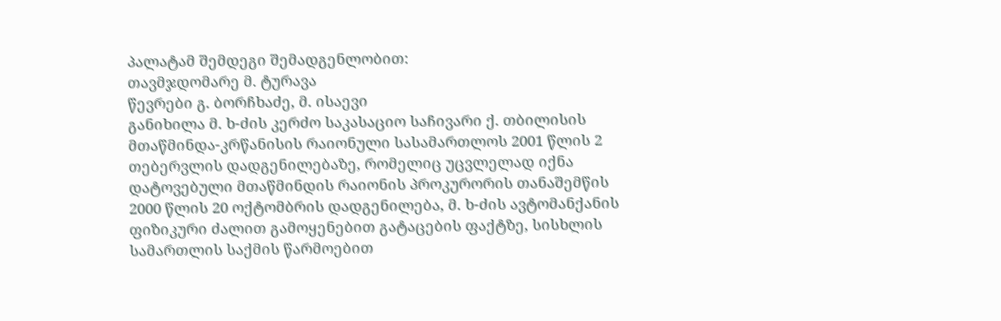პალატამ შემდეგი შემადგენლობით:
თავმჯდომარე მ. ტურავა
წევრები გ. ბორჩხაძე, მ. ისაევი
განიხილა მ. ხ-ძის კერძო საკასაციო საჩივარი ქ. თბილისის მთაწმინდა-კრწანისის რაიონული სასამართლოს 2001 წლის 2 თებერვლის დადგენილებაზე, რომელიც უცვლელად იქნა დატოვებული მთაწმინდის რაიონის პროკურორის თანაშემწის 2000 წლის 20 ოქტომბრის დადგენილება, მ. ხ-ძის ავტომანქანის ფიზიკური ძალით გამოყენებით გატაცების ფაქტზე, სისხლის სამართლის საქმის წარმოებით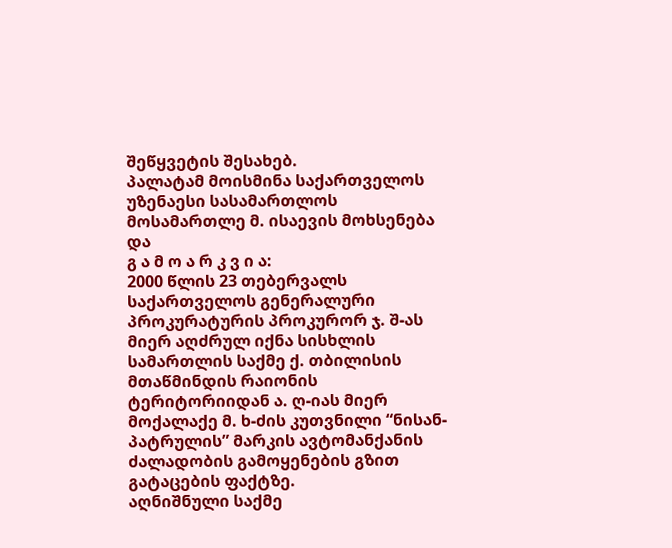შეწყვეტის შესახებ.
პალატამ მოისმინა საქართველოს უზენაესი სასამართლოს მოსამართლე მ. ისაევის მოხსენება და
გ ა მ ო ა რ კ ვ ი ა:
2000 წლის 23 თებერვალს საქართველოს გენერალური პროკურატურის პროკურორ ჯ. შ-ას მიერ აღძრულ იქნა სისხლის სამართლის საქმე ქ. თბილისის მთაწმინდის რაიონის ტერიტორიიდან ა. ღ-იას მიერ მოქალაქე მ. ხ-ძის კუთვნილი “ნისან-პატრულის” მარკის ავტომანქანის ძალადობის გამოყენების გზით გატაცების ფაქტზე.
აღნიშნული საქმე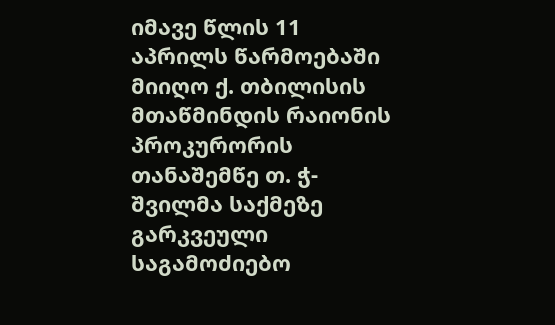იმავე წლის 11 აპრილს წარმოებაში მიიღო ქ. თბილისის მთაწმინდის რაიონის პროკურორის თანაშემწე თ. ჭ-შვილმა საქმეზე გარკვეული საგამოძიებო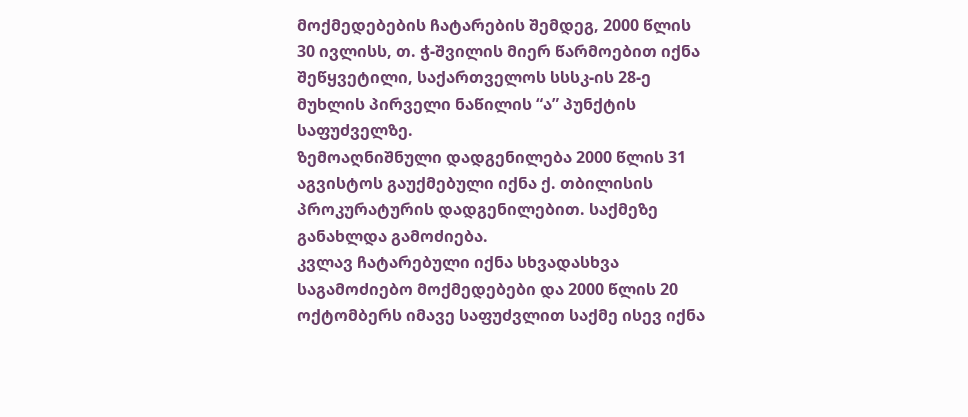მოქმედებების ჩატარების შემდეგ, 2000 წლის 30 ივლისს, თ. ჭ-შვილის მიერ წარმოებით იქნა შეწყვეტილი, საქართველოს სსსკ-ის 28-ე მუხლის პირველი ნაწილის “ა” პუნქტის საფუძველზე.
ზემოაღნიშნული დადგენილება 2000 წლის 31 აგვისტოს გაუქმებული იქნა ქ. თბილისის პროკურატურის დადგენილებით. საქმეზე განახლდა გამოძიება.
კვლავ ჩატარებული იქნა სხვადასხვა საგამოძიებო მოქმედებები და 2000 წლის 20 ოქტომბერს იმავე საფუძვლით საქმე ისევ იქნა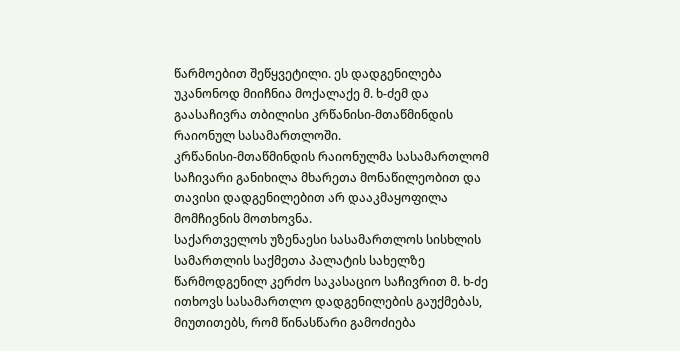წარმოებით შეწყვეტილი. ეს დადგენილება უკანონოდ მიიჩნია მოქალაქე მ. ხ-ძემ და გაასაჩივრა თბილისი კრწანისი-მთაწმინდის რაიონულ სასამართლოში.
კრწანისი-მთაწმინდის რაიონულმა სასამართლომ საჩივარი განიხილა მხარეთა მონაწილეობით და თავისი დადგენილებით არ დააკმაყოფილა მომჩივნის მოთხოვნა.
საქართველოს უზენაესი სასამართლოს სისხლის სამართლის საქმეთა პალატის სახელზე წარმოდგენილ კერძო საკასაციო საჩივრით მ. ხ-ძე ითხოვს სასამართლო დადგენილების გაუქმებას, მიუთითებს, რომ წინასწარი გამოძიება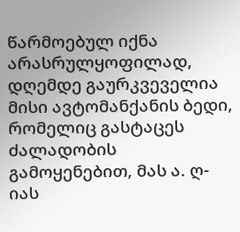წარმოებულ იქნა არასრულყოფილად, დღემდე გაურკვეველია მისი ავტომანქანის ბედი, რომელიც გასტაცეს ძალადობის გამოყენებით, მას ა. ღ-იას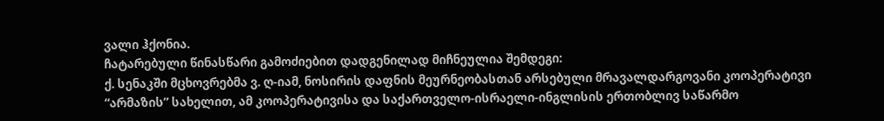ვალი ჰქონია.
ჩატარებული წინასწარი გამოძიებით დადგენილად მიჩნეულია შემდეგი:
ქ. სენაკში მცხოვრებმა ვ. ღ-იამ, ნოსირის დაფნის მეურნეობასთან არსებული მრავალდარგოვანი კოოპერატივი “არმაზის” სახელით, ამ კოოპერატივისა და საქართველო-ისრაელი-ინგლისის ერთობლივ საწარმო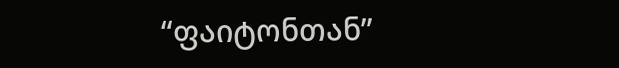“ფაიტონთან”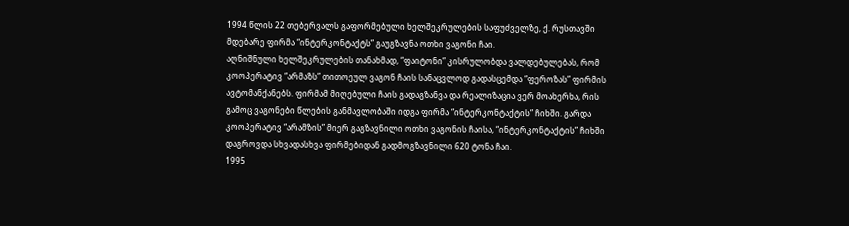1994 წლის 22 თებერვალს გაფორმებული ხელშეკრულების საფუძველზე, ქ. რუსთავში მდებარე ფირმა “ინტერკონტაქტს” გაუგზავნა ოთხი ვაგონი ჩაი.
აღნიშნული ხელშეკრულების თანახმად, “ფაიტონი” კისრულობდა ვალდებულებას, რომ კოოპერატივ “არმაზს” თითოეულ ვაგონ ჩაის სანაცვლოდ გადასცემდა “ფეროზას” ფირმის ავტომანქანებს. ფირმამ მიღებული ჩაის გადაგზანვა და რეალიზაცია ვერ მოახერხა, რის გამოც ვაგონები წლების განმავლობაში იდგა ფირმა “ინტერკონტაქტის” ჩიხში. გარდა კოოპერატივ “არამზის” მიერ გაგზავნილი ოთხი ვაგონის ჩაისა, “ინტერკონტაქტის” ჩიხში დაგროვდა სხვადასხვა ფირმებიდან გადმოგზავნილი 620 ტონა ჩაი.
1995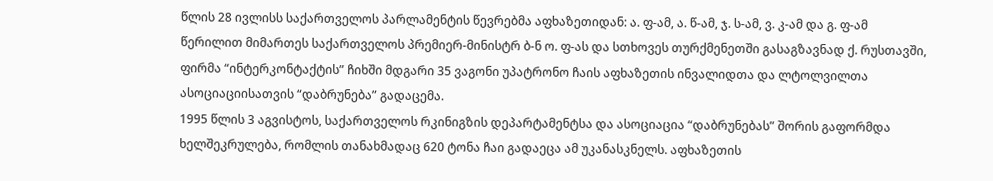წლის 28 ივლისს საქართველოს პარლამენტის წევრებმა აფხაზეთიდან: ა. ფ-ამ, ა. წ-ამ, ჯ. ს-ამ, ვ. კ-ამ და გ. ფ-ამ წერილით მიმართეს საქართველოს პრემიერ-მინისტრ ბ-ნ ო. ფ-ას და სთხოვეს თურქმენეთში გასაგზავნად ქ. რუსთავში, ფირმა “ინტერკონტაქტის” ჩიხში მდგარი 35 ვაგონი უპატრონო ჩაის აფხაზეთის ინვალიდთა და ლტოლვილთა ასოციაციისათვის “დაბრუნება” გადაცემა.
1995 წლის 3 აგვისტოს, საქართველოს რკინიგზის დეპარტამენტსა და ასოციაცია “დაბრუნებას” შორის გაფორმდა ხელშეკრულება, რომლის თანახმადაც 620 ტონა ჩაი გადაეცა ამ უკანასკნელს. აფხაზეთის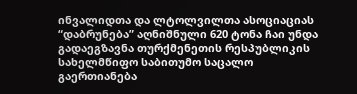ინვალიდთა და ლტოლვილთა ასოციაციას “დაბრუნება” აღნიშნული 620 ტონა ჩაი უნდა გადაეგზავნა თურქმენეთის რესპუბლიკის სახელმწიფო საბითუმო საცალო გაერთიანება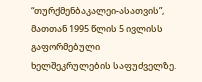“თურქმენბაკალეი-ასათვის”, მათთან 1995 წლის 5 ივლისს გაფორმებული ხელშეკრულების საფუძველზე.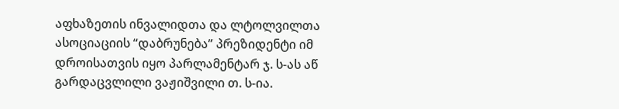აფხაზეთის ინვალიდთა და ლტოლვილთა ასოციაციის “დაბრუნება” პრეზიდენტი იმ დროისათვის იყო პარლამენტარ ჯ. ს-ას აწ გარდაცვლილი ვაჟიშვილი თ. ს-ია.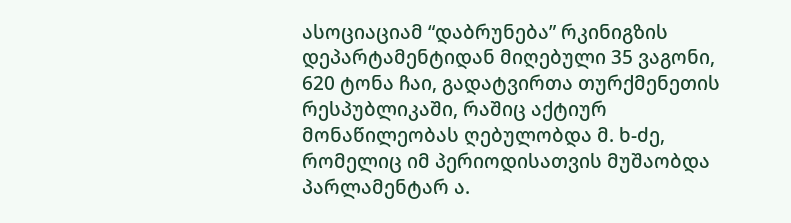ასოციაციამ “დაბრუნება” რკინიგზის დეპარტამენტიდან მიღებული 35 ვაგონი, 620 ტონა ჩაი, გადატვირთა თურქმენეთის რესპუბლიკაში, რაშიც აქტიურ მონაწილეობას ღებულობდა მ. ხ-ძე, რომელიც იმ პერიოდისათვის მუშაობდა პარლამენტარ ა.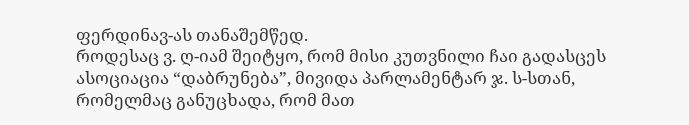ფერდინავ-ას თანაშემწედ.
როდესაც ვ. ღ-იამ შეიტყო, რომ მისი კუთვნილი ჩაი გადასცეს ასოციაცია “დაბრუნება”, მივიდა პარლამენტარ ჯ. ს-სთან, რომელმაც განუცხადა, რომ მათ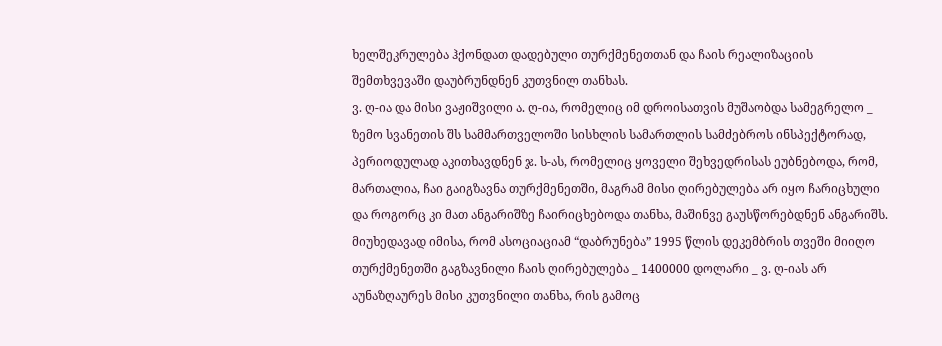ხელშეკრულება ჰქონდათ დადებული თურქმენეთთან და ჩაის რეალიზაციის შემთხვევაში დაუბრუნდნენ კუთვნილ თანხას.
ვ. ღ-ია და მისი ვაჟიშვილი ა. ღ-ია, რომელიც იმ დროისათვის მუშაობდა სამეგრელო _ ზემო სვანეთის შს სამმართველოში სისხლის სამართლის სამძებროს ინსპექტორად, პერიოდულად აკითხავდნენ ჯ. ს-ას, რომელიც ყოველი შეხვედრისას ეუბნებოდა, რომ, მართალია, ჩაი გაიგზავნა თურქმენეთში, მაგრამ მისი ღირებულება არ იყო ჩარიცხული და როგორც კი მათ ანგარიშზე ჩაირიცხებოდა თანხა, მაშინვე გაუსწორებდნენ ანგარიშს. მიუხედავად იმისა, რომ ასოციაციამ “დაბრუნება” 1995 წლის დეკემბრის თვეში მიიღო თურქმენეთში გაგზავნილი ჩაის ღირებულება _ 1400000 დოლარი _ ვ. ღ-იას არ აუნაზღაურეს მისი კუთვნილი თანხა, რის გამოც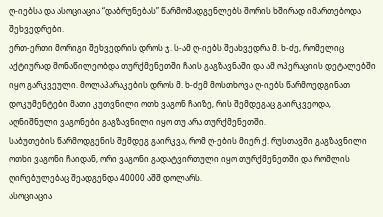ღ-იებსა და ასოციაცია “დაბრუნებას” წარმომადგენლებს შორის ხშირად იმართებოდა შეხვედრები.
ერთ-ერთი მორიგი შეხვედრის დროს ჯ. ს-ამ ღ-იებს შეახვედრა მ. ხ-ძე, რომელიც აქტიურად მონაწილეობდა თურქმენეთში ჩაის გაგზავნაში და ამ ოპერაციის დეტალებში იყო გარკვეული. მოლაპარაკების დროს მ. ხ-ძემ მოსთხოვა ღ-იებს წარმოედგინათ დოკუმენტები მათი კუთვნილი ოთხ ვაგონ ჩაიზე, რის შემდეგაც გაირკვეოდა, აღნიშნული ვაგონები გაგზავნილი იყო თუ არა თურქმენეთში.
საბუთების წარმოდგენის შემდეგ გაირკვა, რომ ღ-ების მიერ ქ. რუსთავში გაგზავნილი ოთხი ვაგონი ჩაიდან, ორი ვაგონი გადატვირთული იყო თურქმენეთში და რომლის ღირებულებაც შეადგენდა 40000 აშშ დოლარს.
ასოციაცია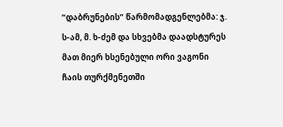“დაბრუნების” წარმომადგენლებმა: ჯ. ს-ამ, მ. ხ-ძემ და სხვებმა დაადსტურეს მათ მიერ ხსენებული ორი ვაგონი ჩაის თურქმენეთში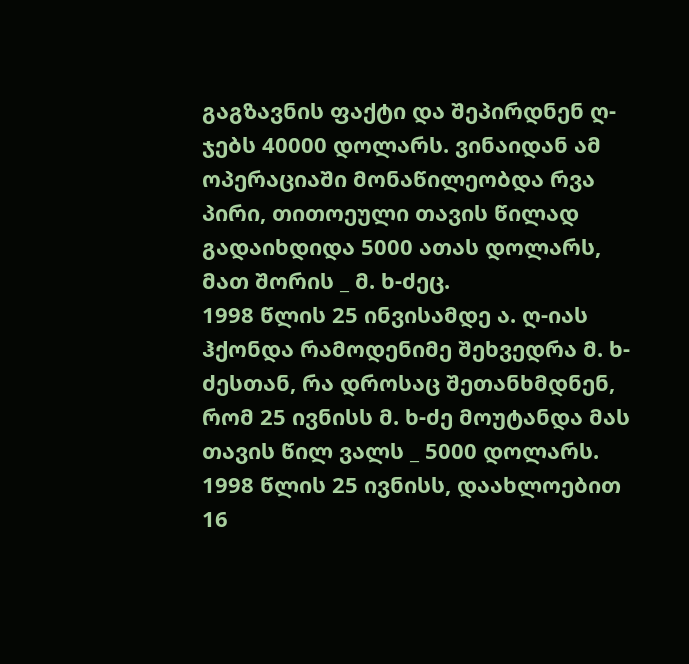გაგზავნის ფაქტი და შეპირდნენ ღ- ჯებს 40000 დოლარს. ვინაიდან ამ ოპერაციაში მონაწილეობდა რვა პირი, თითოეული თავის წილად გადაიხდიდა 5000 ათას დოლარს, მათ შორის _ მ. ხ-ძეც.
1998 წლის 25 ინვისამდე ა. ღ-იას ჰქონდა რამოდენიმე შეხვედრა მ. ხ-ძესთან, რა დროსაც შეთანხმდნენ, რომ 25 ივნისს მ. ხ-ძე მოუტანდა მას თავის წილ ვალს _ 5000 დოლარს.
1998 წლის 25 ივნისს, დაახლოებით 16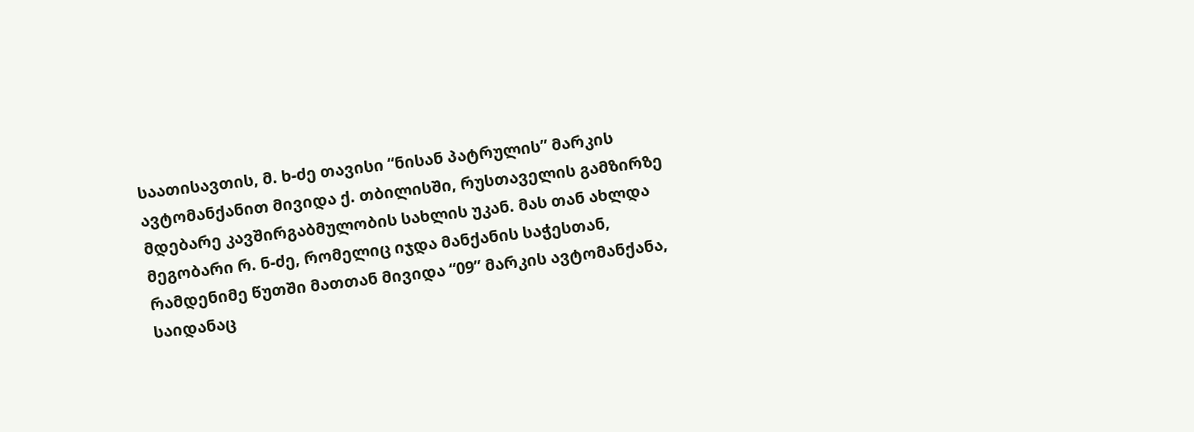საათისავთის, მ. ხ-ძე თავისი “ნისან პატრულის” მარკის ავტომანქანით მივიდა ქ. თბილისში, რუსთაველის გამზირზე მდებარე კავშირგაბმულობის სახლის უკან. მას თან ახლდა მეგობარი რ. ნ-ძე, რომელიც იჯდა მანქანის საჭესთან, რამდენიმე წუთში მათთან მივიდა “09” მარკის ავტომანქანა, საიდანაც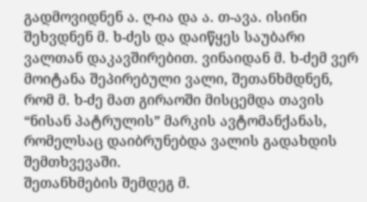გადმოვიდნენ ა. ღ-ია და ა. თ-ავა. ისინი შეხვდნენ მ. ხ-ძეს და დაიწყეს საუბარი ვალთან დაკავშირებით. ვინაიდან მ. ხ-ძემ ვერ მოიტანა შეპირებული ვალი, შეთანხმდნენ, რომ მ. ხ-ძე მათ გირაოში მისცემდა თავის “ნისან პატრულის” მარკის ავტომანქანას, რომელსაც დაიბრუნებდა ვალის გადახდის შემთხვევაში.
შეთანხმების შემდეგ მ.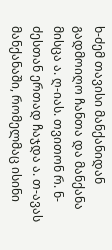ხ-ძემ თავისი მანქანიდან გადმოიღო ჩანთა და მანქანა მისცა ა. ღ-იას. თვითონ რ. ნ-ძესთან ერთად ჩაჯდა ა. თ-ავას მანქანაში, რომელმაც ისინი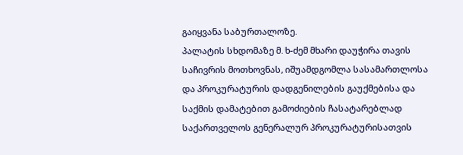გაიყვანა საბურთალოზე.
პალატის სხდომაზე მ. ხ-ძემ მხარი დაუჭირა თავის საჩივრის მოთხოვნას, იშუამდგომლა სასამართლოსა და პროკურატურის დადგენილების გაუქმებისა და საქმის დამატებით გამოძიების ჩასატარებლად საქართველოს გენერალურ პროკურატურისათვის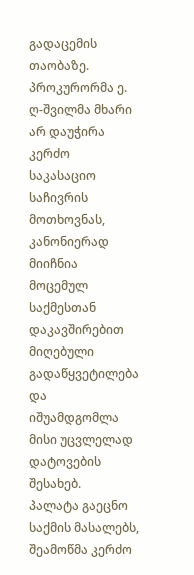გადაცემის თაობაზე.
პროკურორმა ე. ღ-შვილმა მხარი არ დაუჭირა კერძო საკასაციო საჩივრის მოთხოვნას, კანონიერად მიიჩნია მოცემულ საქმესთან დაკავშირებით მიღებული გადაწყვეტილება და იშუამდგომლა მისი უცვლელად დატოვების შესახებ.
პალატა გაეცნო საქმის მასალებს, შეამოწმა კერძო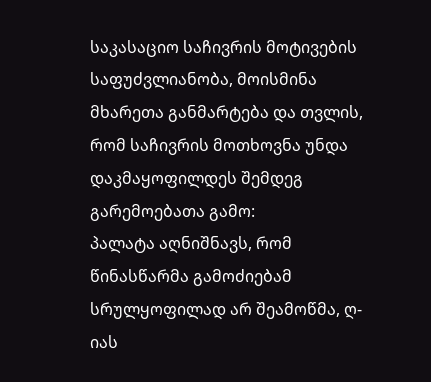საკასაციო საჩივრის მოტივების საფუძვლიანობა, მოისმინა მხარეთა განმარტება და თვლის, რომ საჩივრის მოთხოვნა უნდა დაკმაყოფილდეს შემდეგ გარემოებათა გამო:
პალატა აღნიშნავს, რომ წინასწარმა გამოძიებამ სრულყოფილად არ შეამოწმა, ღ-იას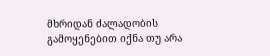მხრიდან ძალადობის გამოყენებით იქნა თუ არა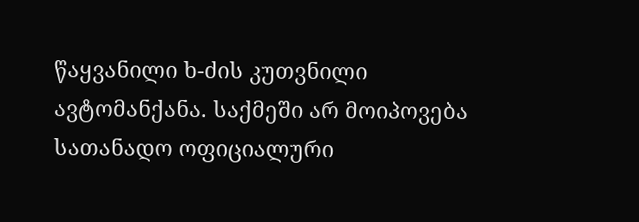წაყვანილი ხ-ძის კუთვნილი ავტომანქანა. საქმეში არ მოიპოვება სათანადო ოფიციალური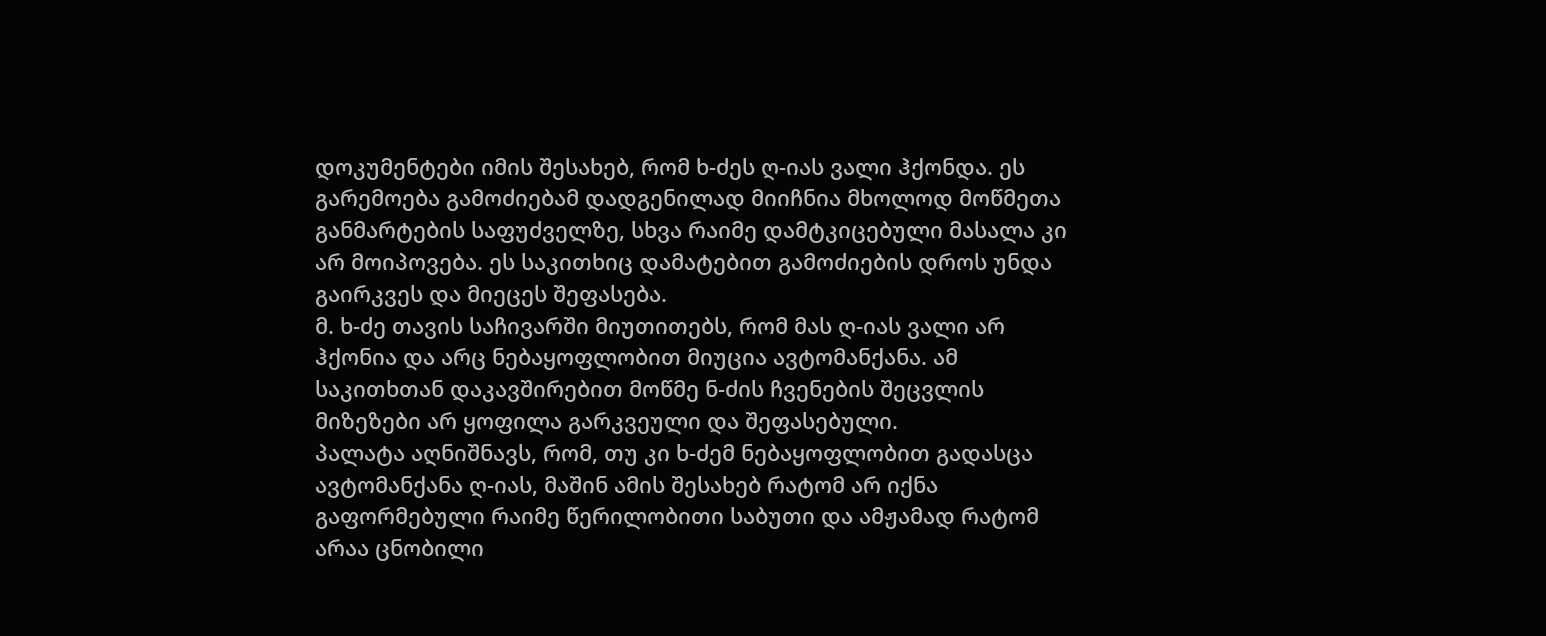დოკუმენტები იმის შესახებ, რომ ხ-ძეს ღ-იას ვალი ჰქონდა. ეს გარემოება გამოძიებამ დადგენილად მიიჩნია მხოლოდ მოწმეთა განმარტების საფუძველზე, სხვა რაიმე დამტკიცებული მასალა კი არ მოიპოვება. ეს საკითხიც დამატებით გამოძიების დროს უნდა გაირკვეს და მიეცეს შეფასება.
მ. ხ-ძე თავის საჩივარში მიუთითებს, რომ მას ღ-იას ვალი არ ჰქონია და არც ნებაყოფლობით მიუცია ავტომანქანა. ამ საკითხთან დაკავშირებით მოწმე ნ-ძის ჩვენების შეცვლის მიზეზები არ ყოფილა გარკვეული და შეფასებული.
პალატა აღნიშნავს, რომ, თუ კი ხ-ძემ ნებაყოფლობით გადასცა ავტომანქანა ღ-იას, მაშინ ამის შესახებ რატომ არ იქნა გაფორმებული რაიმე წერილობითი საბუთი და ამჟამად რატომ არაა ცნობილი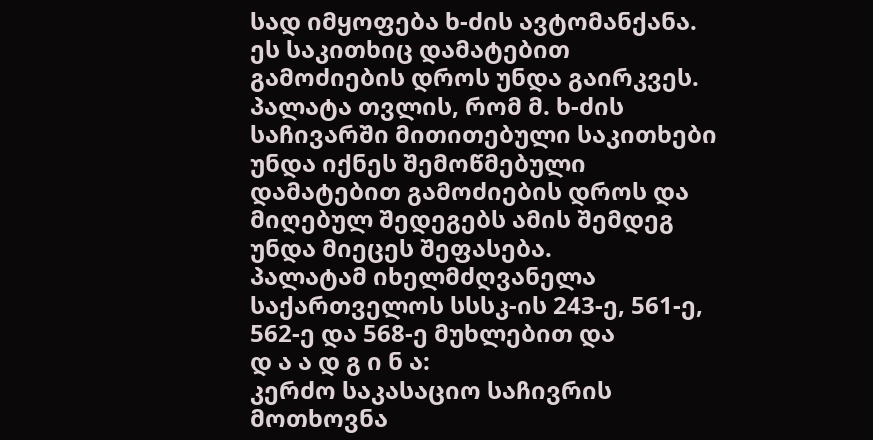სად იმყოფება ხ-ძის ავტომანქანა. ეს საკითხიც დამატებით გამოძიების დროს უნდა გაირკვეს.
პალატა თვლის, რომ მ. ხ-ძის საჩივარში მითითებული საკითხები უნდა იქნეს შემოწმებული დამატებით გამოძიების დროს და მიღებულ შედეგებს ამის შემდეგ უნდა მიეცეს შეფასება.
პალატამ იხელმძღვანელა საქართველოს სსსკ-ის 243-ე, 561-ე, 562-ე და 568-ე მუხლებით და
დ ა ა დ გ ი ნ ა:
კერძო საკასაციო საჩივრის მოთხოვნა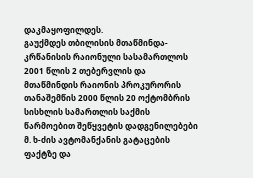დაკმაყოფილდეს.
გაუქმდეს თბილისის მთაწმინდა-კრწანისის რაიონული სასამართლოს 2001 წლის 2 თებერვლის და მთაწმინდის რაიონის პროკურორის თანაშემწის 2000 წლის 20 ოქტომბრის სისხლის სამართლის საქმის წარმოებით შეწყვეტის დადგენილებები მ. ხ-ძის ავტომანქანის გატაცების ფაქტზე და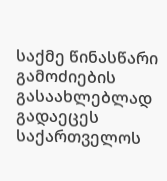საქმე წინასწარი გამოძიების გასაახლებლად გადაეცეს საქართველოს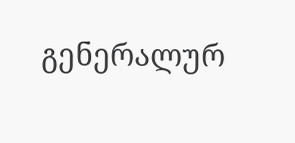გენერალურ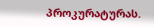პროკურატურას.